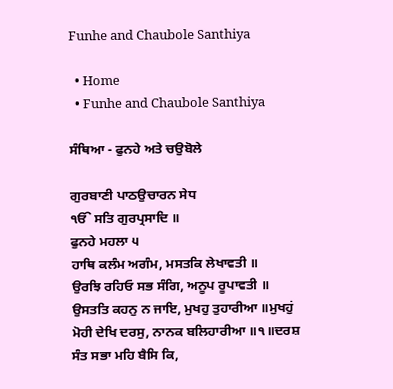Funhe and Chaubole Santhiya

  • Home
  • Funhe and Chaubole Santhiya

ਸੰਥਿਆ - ਫੁਨਹੇ ਅਤੇ ਚਉਬੋਲੇ

ਗੁਰਬਾਣੀ ਪਾਠਉਚਾਰਨ ਸੇਧ
ੴ ਸਤਿ ਗੁਰਪ੍ਰਸਾਦਿ ॥
ਫੁਨਹੇ ਮਹਲਾ ੫
ਹਾਥਿ ਕਲੰਮ ਅਗੰਮ, ਮਸਤਕਿ ਲੇਖਾਵਤੀ ॥
ਉਰਝਿ ਰਹਿਓ ਸਭ ਸੰਗਿ, ਅਨੂਪ ਰੂਪਾਵਤੀ ॥
ਉਸਤਤਿ ਕਹਨੁ ਨ ਜਾਇ, ਮੁਖਹੁ ਤੁਹਾਰੀਆ ॥ਮੁਖਹੁਂ
ਮੋਹੀ ਦੇਖਿ ਦਰਸੁ, ਨਾਨਕ ਬਲਿਹਾਰੀਆ ॥੧॥ਦਰਸ਼
ਸੰਤ ਸਭਾ ਮਹਿ ਬੈਸਿ ਕਿ,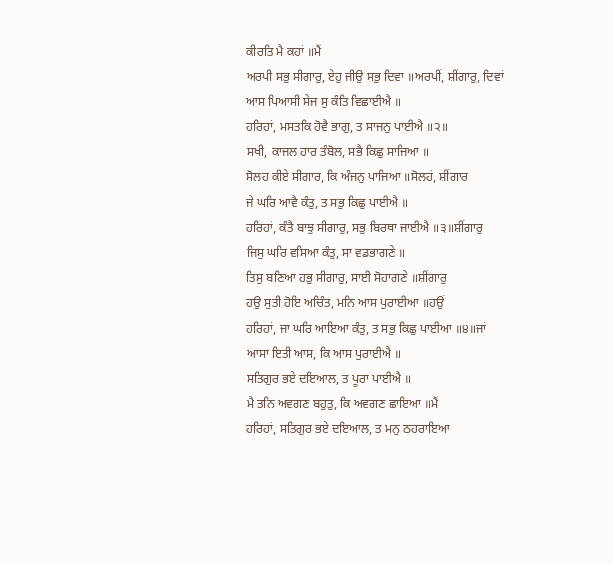ਕੀਰਤਿ ਮੈ ਕਹਾਂ ॥ਮੈਂ
ਅਰਪੀ ਸਭੁ ਸੀਗਾਰੁ, ਏਹੁ ਜੀਉ ਸਭੁ ਦਿਵਾ ॥ਅਰਪੀਂ, ਸ਼ੀਂਗਾਰੁ, ਦਿਵਾਂ
ਆਸ ਪਿਆਸੀ ਸੇਜ ਸੁ ਕੰਤਿ ਵਿਛਾਈਐ ॥
ਹਰਿਹਾਂ, ਮਸਤਕਿ ਹੋਵੈ ਭਾਗੁ, ਤ ਸਾਜਨੁ ਪਾਈਐ ॥੨॥
ਸਖੀ, ਕਾਜਲ ਹਾਰ ਤੰਬੋਲ, ਸਭੈ ਕਿਛੁ ਸਾਜਿਆ ॥
ਸੋਲਹ ਕੀਏ ਸੀਗਾਰ, ਕਿ ਅੰਜਨੁ ਪਾਜਿਆ ॥ਸੋਲਹਂ, ਸ਼ੀਂਗਾਰ
ਜੇ ਘਰਿ ਆਵੈ ਕੰਤੁ, ਤ ਸਭੁ ਕਿਛੁ ਪਾਈਐ ॥
ਹਰਿਹਾਂ, ਕੰਤੈ ਬਾਝੁ ਸੀਗਾਰੁ, ਸਭੁ ਬਿਰਥਾ ਜਾਈਐ ॥੩॥ਸ਼ੀਂਗਾਰੁ
ਜਿਸੁ ਘਰਿ ਵਸਿਆ ਕੰਤੁ, ਸਾ ਵਡਭਾਗਣੇ ॥
ਤਿਸੁ ਬਣਿਆ ਹਭੁ ਸੀਗਾਰੁ, ਸਾਈ ਸੋਹਾਗਣੇ ॥ਸ਼ੀਂਗਾਰੁ
ਹਉ ਸੁਤੀ ਹੋਇ ਅਚਿੰਤ, ਮਨਿ ਆਸ ਪੁਰਾਈਆ ॥ਹਉਂ
ਹਰਿਹਾਂ, ਜਾ ਘਰਿ ਆਇਆ ਕੰਤੁ, ਤ ਸਭੁ ਕਿਛੁ ਪਾਈਆ ॥੪॥ਜਾਂ
ਆਸਾ ਇਤੀ ਆਸ, ਕਿ ਆਸ ਪੁਰਾਈਐ ॥
ਸਤਿਗੁਰ ਭਏ ਦਇਆਲ, ਤ ਪੂਰਾ ਪਾਈਐ ॥
ਮੈ ਤਨਿ ਅਵਗਣ ਬਹੁਤੁ, ਕਿ ਅਵਗਣ ਛਾਇਆ ॥ਮੈਂ
ਹਰਿਹਾਂ, ਸਤਿਗੁਰ ਭਏ ਦਇਆਲ, ਤ ਮਨੁ ਠਹਰਾਇਆ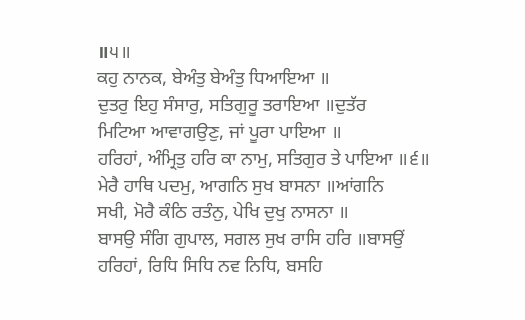॥੫॥
ਕਹੁ ਨਾਨਕ, ਬੇਅੰਤੁ ਬੇਅੰਤੁ ਧਿਆਇਆ ॥
ਦੁਤਰੁ ਇਹੁ ਸੰਸਾਰੁ, ਸਤਿਗੁਰੂ ਤਰਾਇਆ ॥ਦੁਤੱਰ
ਮਿਟਿਆ ਆਵਾਗਉਣੁ, ਜਾਂ ਪੂਰਾ ਪਾਇਆ ॥
ਹਰਿਹਾਂ, ਅੰਮ੍ਰਿਤੁ ਹਰਿ ਕਾ ਨਾਮੁ, ਸਤਿਗੁਰ ਤੇ ਪਾਇਆ ॥੬॥
ਮੇਰੈ ਹਾਥਿ ਪਦਮੁ, ਆਗਨਿ ਸੁਖ ਬਾਸਨਾ ॥ਆਂਗਨਿ
ਸਖੀ, ਮੋਰੈ ਕੰਠਿ ਰਤੰਨੁ, ਪੇਖਿ ਦੁਖੁ ਨਾਸਨਾ ॥
ਬਾਸਉ ਸੰਗਿ ਗੁਪਾਲ, ਸਗਲ ਸੁਖ ਰਾਸਿ ਹਰਿ ॥ਬਾਸਉਂ
ਹਰਿਹਾਂ, ਰਿਧਿ ਸਿਧਿ ਨਵ ਨਿਧਿ, ਬਸਹਿ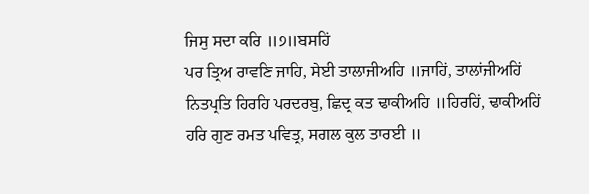ਜਿਸੁ ਸਦਾ ਕਰਿ ॥੭॥ਬਸਹਿਂ
ਪਰ ਤ੍ਰਿਅ ਰਾਵਣਿ ਜਾਹਿ, ਸੇਈ ਤਾਲਾਜੀਅਹਿ ॥ਜਾਹਿਂ, ਤਾਲਾਂਜੀਅਹਿਂ
ਨਿਤਪ੍ਰਤਿ ਹਿਰਹਿ ਪਰਦਰਬੁ, ਛਿਦ੍ਰ ਕਤ ਢਾਕੀਅਹਿ ॥ਹਿਰਹਿਂ, ਢਾਕੀਅਹਿਂ
ਹਰਿ ਗੁਣ ਰਮਤ ਪਵਿਤ੍ਰ, ਸਗਲ ਕੁਲ ਤਾਰਈ ॥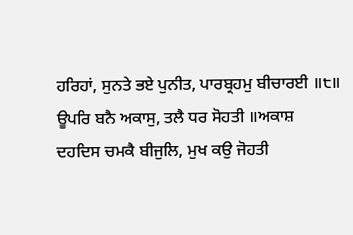ਹਰਿਹਾਂ, ਸੁਨਤੇ ਭਏ ਪੁਨੀਤ, ਪਾਰਬ੍ਰਹਮੁ ਬੀਚਾਰਈ ॥੮॥
ਊਪਰਿ ਬਨੈ ਅਕਾਸੁ, ਤਲੈ ਧਰ ਸੋਹਤੀ ॥ਅਕਾਸ਼
ਦਹਦਿਸ ਚਮਕੈ ਬੀਜੁਲਿ, ਮੁਖ ਕਉ ਜੋਹਤੀ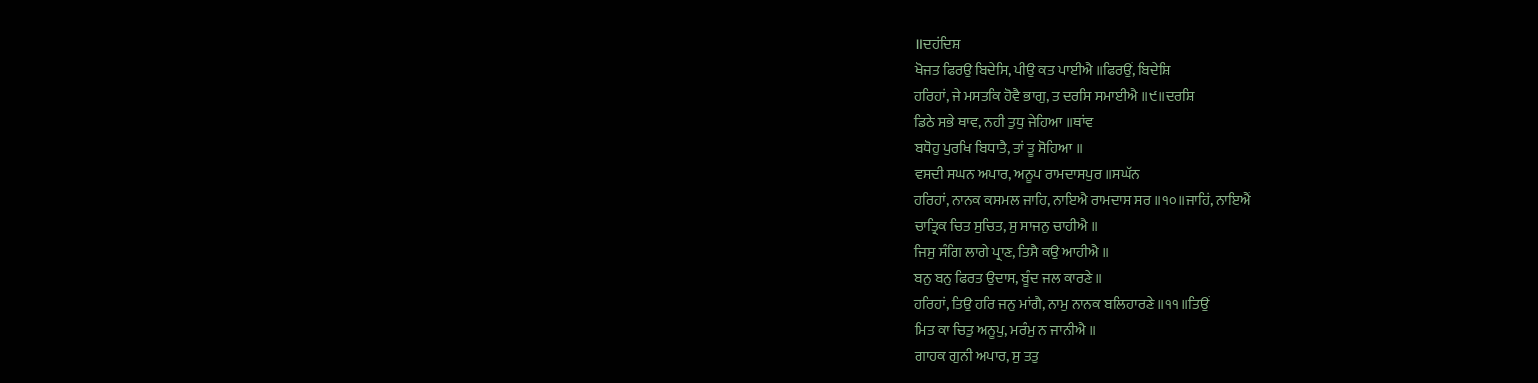॥ਦਹਂਦਿਸ਼
ਖੋਜਤ ਫਿਰਉ ਬਿਦੇਸਿ, ਪੀਉ ਕਤ ਪਾਈਐ ॥ਫਿਰਉਂ, ਬਿਦੇਸ਼ਿ
ਹਰਿਹਾਂ, ਜੇ ਮਸਤਕਿ ਹੋਵੈ ਭਾਗੁ, ਤ ਦਰਸਿ ਸਮਾਈਐ ॥੯॥ਦਰਸ਼ਿ
ਡਿਠੇ ਸਭੇ ਥਾਵ, ਨਹੀ ਤੁਧੁ ਜੇਹਿਆ ॥ਥਾਂਵ
ਬਧੋਹੁ ਪੁਰਖਿ ਬਿਧਾਤੈ, ਤਾਂ ਤੂ ਸੋਹਿਆ ॥
ਵਸਦੀ ਸਘਨ ਅਪਾਰ, ਅਨੂਪ ਰਾਮਦਾਸਪੁਰ ॥ਸਘੱਨ
ਹਰਿਹਾਂ, ਨਾਨਕ ਕਸਮਲ ਜਾਹਿ, ਨਾਇਐ ਰਾਮਦਾਸ ਸਰ ॥੧੦॥ਜਾਹਿਂ, ਨਾਇਐਂ
ਚਾਤ੍ਰਿਕ ਚਿਤ ਸੁਚਿਤ, ਸੁ ਸਾਜਨੁ ਚਾਹੀਐ ॥
ਜਿਸੁ ਸੰਗਿ ਲਾਗੇ ਪ੍ਰਾਣ, ਤਿਸੈ ਕਉ ਆਹੀਐ ॥
ਬਨੁ ਬਨੁ ਫਿਰਤ ਉਦਾਸ, ਬੂੰਦ ਜਲ ਕਾਰਣੇ ॥
ਹਰਿਹਾਂ, ਤਿਉ ਹਰਿ ਜਨੁ ਮਾਂਗੈ, ਨਾਮੁ ਨਾਨਕ ਬਲਿਹਾਰਣੇ ॥੧੧॥ਤਿਉਂ
ਮਿਤ ਕਾ ਚਿਤੁ ਅਨੂਪੁ, ਮਰੰਮੁ ਨ ਜਾਨੀਐ ॥
ਗਾਹਕ ਗੁਨੀ ਅਪਾਰ, ਸੁ ਤਤੁ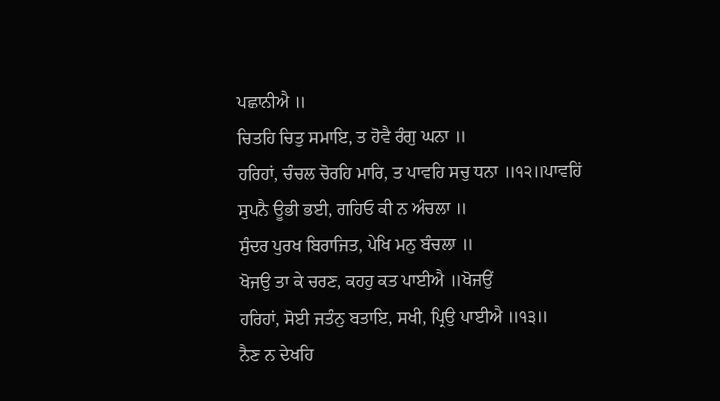ਪਛਾਨੀਐ ॥
ਚਿਤਹਿ ਚਿਤੁ ਸਮਾਇ, ਤ ਹੋਵੈ ਰੰਗੁ ਘਨਾ ॥
ਹਰਿਹਾਂ, ਚੰਚਲ ਚੋਰਹਿ ਮਾਰਿ, ਤ ਪਾਵਹਿ ਸਚੁ ਧਨਾ ॥੧੨॥ਪਾਵਹਿਂ
ਸੁਪਨੈ ਊਭੀ ਭਈ, ਗਹਿਓ ਕੀ ਨ ਅੰਚਲਾ ॥
ਸੁੰਦਰ ਪੁਰਖ ਬਿਰਾਜਿਤ, ਪੇਖਿ ਮਨੁ ਬੰਚਲਾ ॥
ਖੋਜਉ ਤਾ ਕੇ ਚਰਣ, ਕਹਹੁ ਕਤ ਪਾਈਐ ॥ਖੋਜਉਂ
ਹਰਿਹਾਂ, ਸੋਈ ਜਤੰਨੁ ਬਤਾਇ, ਸਖੀ, ਪ੍ਰਿਉ ਪਾਈਐ ॥੧੩॥
ਨੈਣ ਨ ਦੇਖਹਿ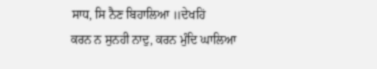ਸਾਧ, ਸਿ ਨੈਣ ਬਿਹਾਲਿਆ ॥ਦੇਖਹਿਂ
ਕਰਨ ਨ ਸੁਨਹੀ ਨਾਦੁ, ਕਰਨ ਮੁੰਦਿ ਘਾਲਿਆ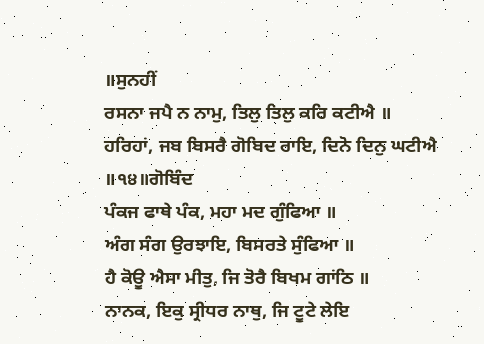॥ਸੁਨਹੀਂ
ਰਸਨਾ ਜਪੈ ਨ ਨਾਮੁ, ਤਿਲੁ ਤਿਲੁ ਕਰਿ ਕਟੀਐ ॥
ਹਰਿਹਾਂ, ਜਬ ਬਿਸਰੈ ਗੋਬਿਦ ਰਾਇ, ਦਿਨੋ ਦਿਨੁ ਘਟੀਐ ॥੧੪॥ਗੋਬਿੰਦ
ਪੰਕਜ ਫਾਥੇ ਪੰਕ, ਮਹਾ ਮਦ ਗੁੰਫਿਆ ॥
ਅੰਗ ਸੰਗ ਉਰਝਾਇ, ਬਿਸਰਤੇ ਸੁੰਫਿਆ ॥
ਹੈ ਕੋਊ ਐਸਾ ਮੀਤੁ, ਜਿ ਤੋਰੈ ਬਿਖਮ ਗਾਂਠਿ ॥
ਨਾਨਕ, ਇਕੁ ਸ੍ਰੀਧਰ ਨਾਥੁ, ਜਿ ਟੂਟੇ ਲੇਇ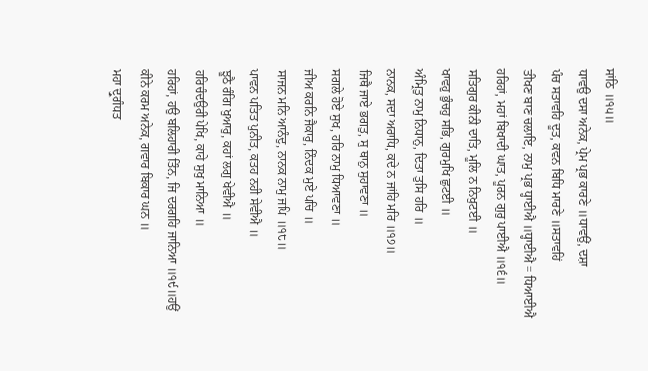ਸਾਂਠਿ ॥੧੫॥
ਧਾਵਉ ਦਸਾ ਅਨੇਕ, ਪ੍ਰੇਮ ਪ੍ਰਭ ਕਾਰਣੇ ॥ਧਾਵਉਂ, ਦਸ਼ਾ
ਪੰਚ ਸਤਾਵਹਿ ਦੂਤ, ਕਵਨ ਬਿਧਿ ਮਾਰਣੇ ॥ਸਤਾਵਹਿਂ
ਤੀਖਣ ਬਾਣ ਚਲਾਇ, ਨਾਮੁ ਪ੍ਰਭ ਧ੍ਹਾਈਐ ॥ਧ੍ਹਾਈਐ = ਧਿਆਈਐ
ਹਰਿਹਾਂ, ਮਹਾਂ ਬਿਖਾਦੀ ਘਾਤ, ਪੂਰਨ ਗੁਰੁ ਪਾਈਐ ॥੧੬॥
ਸਤਿਗੁਰ ਕੀਨੀ ਦਾਤਿ, ਮੂਲਿ ਨ ਨਿਖੁਟਈ ॥
ਖਾਵਹੁ ਭੁੰਚਹੁ ਸਭਿ, ਗੁਰਮੁਖਿ ਛੁਟਈ ॥
ਅੰਮ੍ਰਿਤੁ ਨਾਮੁ ਨਿਧਾਨੁ, ਦਿਤਾ ਤੁਸਿ ਹਰਿ ॥
ਨਾਨਕ, ਸਦਾ ਅਰਾਧਿ, ਕਦੇ ਨ ਜਾਂਹਿ ਮਰਿ ॥੧੭॥
ਜਿਥੈ ਜਾਏ ਭਗਤੁ, ਸੁ ਥਾਨੁ ਸੁਹਾਵਣਾ ॥
ਸਗਲੇ ਹੋਏ ਸੁਖ, ਹਰਿ ਨਾਮੁ ਧਿਆਵਣਾ ॥
ਜੀਅ ਕਰਨਿ ਜੈਕਾਰੁ, ਨਿੰਦਕ ਮੁਏ ਪਚਿ ॥
ਸਾਜਨ ਮਨਿ ਆਨੰਦੁ, ਨਾਨਕ ਨਾਮੁ ਜਪਿ ॥੧੮॥
ਪਾਵਨ ਪਤਿਤ ਪੁਨੀਤ, ਕਤਹ ਨਹੀ ਸੇਵੀਐ ॥
ਝੂਠੈ ਰੰਗਿ ਖੁਆਰੁ, ਕਹਾਂ ਲਗੁ ਖੇਵੀਐ ॥
ਹਰਿਚੰਦਉਰੀ ਪੇਖਿ, ਕਾਹੇ ਸੁਖੁ ਮਾਨਿਆ ॥
ਹਰਿਹਾਂ, ਹਉ ਬਲਿਹਾਰੀ ਤਿੰਨ, ਜਿ ਦਰਗਹਿ ਜਾਨਿਆ ॥੧੯॥ਹਉਂ
ਕੀਨੇ ਕਰਮ ਅਨੇਕ, ਗਵਾਰ ਬਿਕਾਰ ਘਨ ॥
ਮਹਾ ਦ੍ਰੁਗੰਧਤ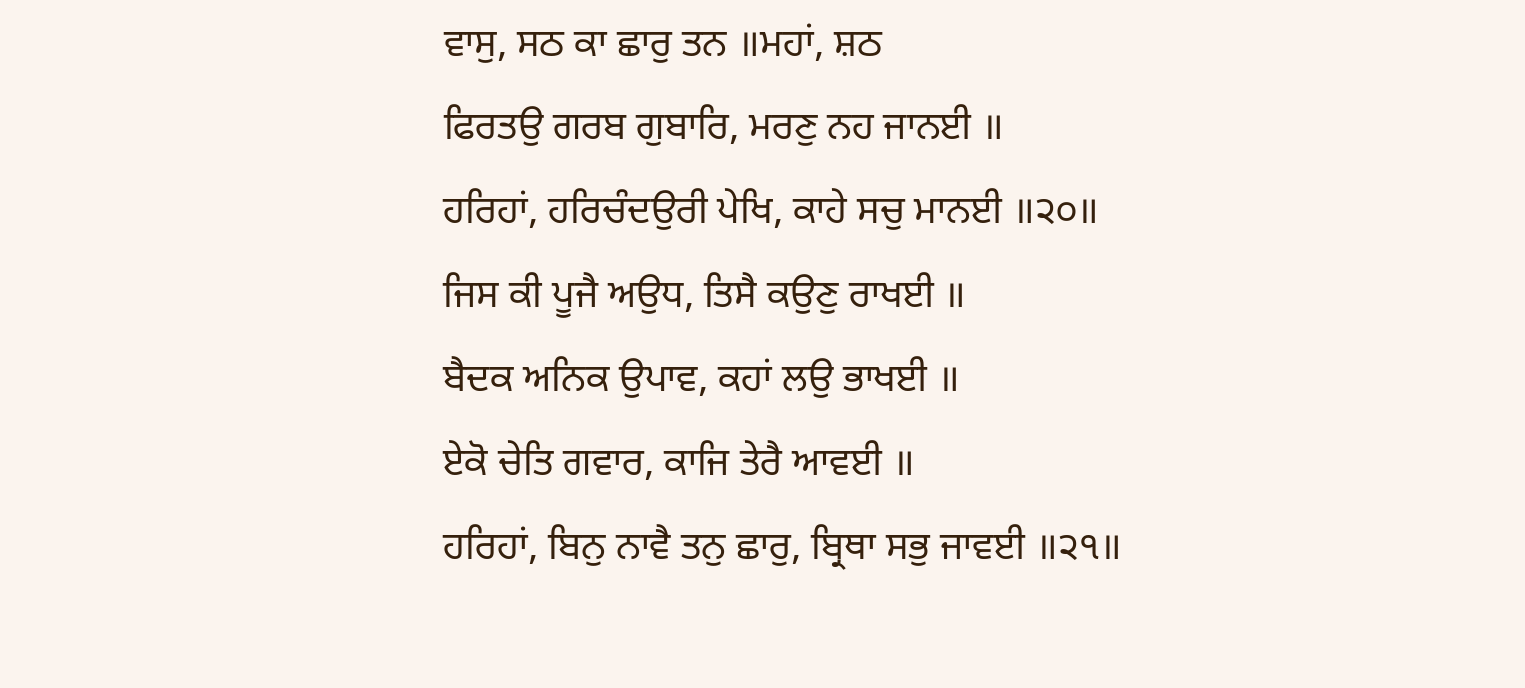ਵਾਸੁ, ਸਠ ਕਾ ਛਾਰੁ ਤਨ ॥ਮਹਾਂ, ਸ਼ਠ
ਫਿਰਤਉ ਗਰਬ ਗੁਬਾਰਿ, ਮਰਣੁ ਨਹ ਜਾਨਈ ॥
ਹਰਿਹਾਂ, ਹਰਿਚੰਦਉਰੀ ਪੇਖਿ, ਕਾਹੇ ਸਚੁ ਮਾਨਈ ॥੨੦॥
ਜਿਸ ਕੀ ਪੂਜੈ ਅਉਧ, ਤਿਸੈ ਕਉਣੁ ਰਾਖਈ ॥
ਬੈਦਕ ਅਨਿਕ ਉਪਾਵ, ਕਹਾਂ ਲਉ ਭਾਖਈ ॥
ਏਕੋ ਚੇਤਿ ਗਵਾਰ, ਕਾਜਿ ਤੇਰੈ ਆਵਈ ॥
ਹਰਿਹਾਂ, ਬਿਨੁ ਨਾਵੈ ਤਨੁ ਛਾਰੁ, ਬ੍ਰਿਥਾ ਸਭੁ ਜਾਵਈ ॥੨੧॥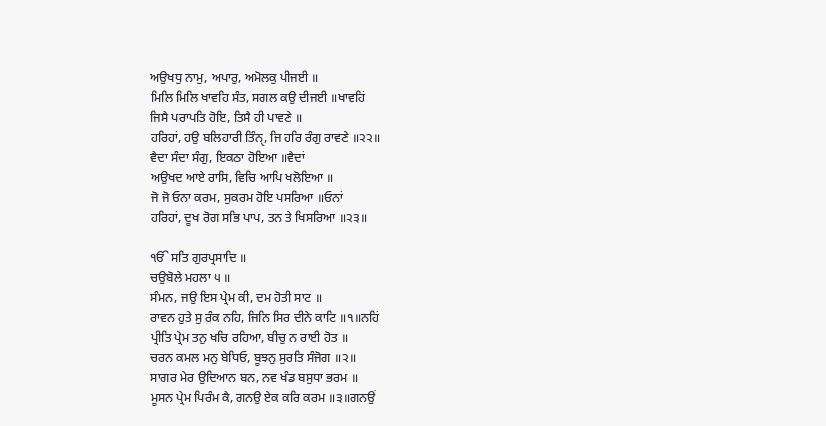ਅਉਖਧੁ ਨਾਮੁ, ਅਪਾਰੁ, ਅਮੋਲਕੁ ਪੀਜਈ ॥
ਮਿਲਿ ਮਿਲਿ ਖਾਵਹਿ ਸੰਤ, ਸਗਲ ਕਉ ਦੀਜਈ ॥ਖਾਵਹਿਂ
ਜਿਸੈ ਪਰਾਪਤਿ ਹੋਇ, ਤਿਸੈ ਹੀ ਪਾਵਣੇ ॥
ਹਰਿਹਾਂ, ਹਉ ਬਲਿਹਾਰੀ ਤਿੰਨੑ, ਜਿ ਹਰਿ ਰੰਗੁ ਰਾਵਣੇ ॥੨੨॥
ਵੈਦਾ ਸੰਦਾ ਸੰਗੁ, ਇਕਠਾ ਹੋਇਆ ॥ਵੈਦਾਂ
ਅਉਖਦ ਆਏ ਰਾਸਿ, ਵਿਚਿ ਆਪਿ ਖਲੋਇਆ ॥
ਜੋ ਜੋ ਓਨਾ ਕਰਮ, ਸੁਕਰਮ ਹੋਇ ਪਸਰਿਆ ॥ਓਨਾਂ
ਹਰਿਹਾਂ, ਦੂਖ ਰੋਗ ਸਭਿ ਪਾਪ, ਤਨ ਤੇ ਖਿਸਰਿਆ ॥੨੩॥

ੴ ਸਤਿ ਗੁਰਪ੍ਰਸਾਦਿ ॥
ਚਉਬੋਲੇ ਮਹਲਾ ੫ ॥
ਸੰਮਨ, ਜਉ ਇਸ ਪ੍ਰੇਮ ਕੀ, ਦਮ ਹੋਤੀ ਸਾਟ ॥
ਰਾਵਨ ਹੁਤੇ ਸੁ ਰੰਕ ਨਹਿ, ਜਿਨਿ ਸਿਰ ਦੀਨੇ ਕਾਟਿ ॥੧॥ਨਹਿਂ
ਪ੍ਰੀਤਿ ਪ੍ਰੇਮ ਤਨੁ ਖਚਿ ਰਹਿਆ, ਬੀਚੁ ਨ ਰਾਈ ਹੋਤ ॥
ਚਰਨ ਕਮਲ ਮਨੁ ਬੇਧਿਓ, ਬੂਝਨੁ ਸੁਰਤਿ ਸੰਜੋਗ ॥੨॥
ਸਾਗਰ ਮੇਰ ਉਦਿਆਨ ਬਨ, ਨਵ ਖੰਡ ਬਸੁਧਾ ਭਰਮ ॥
ਮੂਸਨ ਪ੍ਰੇਮ ਪਿਰੰਮ ਕੈ, ਗਨਉ ਏਕ ਕਰਿ ਕਰਮ ॥੩॥ਗਨਉਂ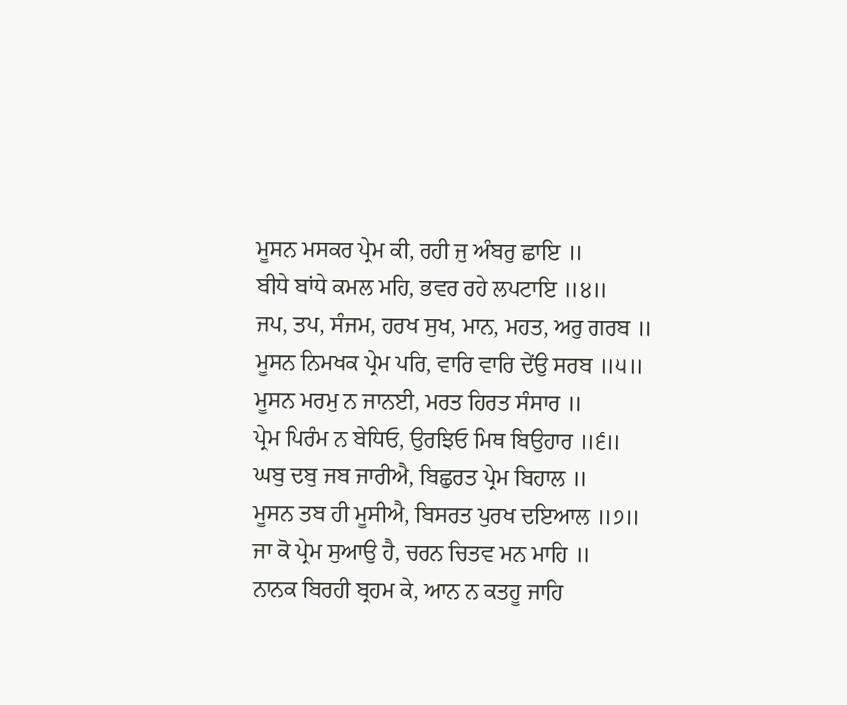ਮੂਸਨ ਮਸਕਰ ਪ੍ਰੇਮ ਕੀ, ਰਹੀ ਜੁ ਅੰਬਰੁ ਛਾਇ ॥
ਬੀਧੇ ਬਾਂਧੇ ਕਮਲ ਮਹਿ, ਭਵਰ ਰਹੇ ਲਪਟਾਇ ॥੪॥
ਜਪ, ਤਪ, ਸੰਜਮ, ਹਰਖ ਸੁਖ, ਮਾਨ, ਮਹਤ, ਅਰੁ ਗਰਬ ॥
ਮੂਸਨ ਨਿਮਖਕ ਪ੍ਰੇਮ ਪਰਿ, ਵਾਰਿ ਵਾਰਿ ਦੇਂਉ ਸਰਬ ॥੫॥
ਮੂਸਨ ਮਰਮੁ ਨ ਜਾਨਈ, ਮਰਤ ਹਿਰਤ ਸੰਸਾਰ ॥
ਪ੍ਰੇਮ ਪਿਰੰਮ ਨ ਬੇਧਿਓ, ਉਰਝਿਓ ਮਿਥ ਬਿਉਹਾਰ ॥੬॥
ਘਬੁ ਦਬੁ ਜਬ ਜਾਰੀਐ, ਬਿਛੁਰਤ ਪ੍ਰੇਮ ਬਿਹਾਲ ॥
ਮੂਸਨ ਤਬ ਹੀ ਮੂਸੀਐ, ਬਿਸਰਤ ਪੁਰਖ ਦਇਆਲ ॥੭॥
ਜਾ ਕੋ ਪ੍ਰੇਮ ਸੁਆਉ ਹੈ, ਚਰਨ ਚਿਤਵ ਮਨ ਮਾਹਿ ॥
ਨਾਨਕ ਬਿਰਹੀ ਬ੍ਰਹਮ ਕੇ, ਆਨ ਨ ਕਤਹੂ ਜਾਹਿ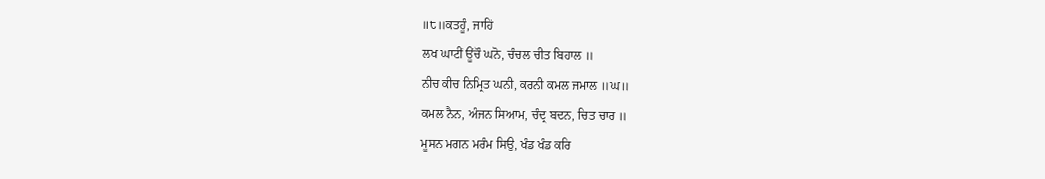॥੮॥ਕਤਹੂੰ, ਜਾਹਿਂ
ਲਖ ਘਾਟੀਂ ਊਂਚੌ ਘਨੋ, ਚੰਚਲ ਚੀਤ ਬਿਹਾਲ ॥
ਨੀਚ ਕੀਚ ਨਿਮ੍ਰਿਤ ਘਨੀ, ਕਰਨੀ ਕਮਲ ਜਮਾਲ ॥ਘ॥
ਕਮਲ ਨੈਨ, ਅੰਜਨ ਸਿਆਮ, ਚੰਦ੍ਰ ਬਦਨ, ਚਿਤ ਚਾਰ ॥
ਮੂਸਨ ਮਗਨ ਮਰੰਮ ਸਿਉ, ਖੰਡ ਖੰਡ ਕਰਿ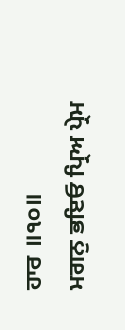ਹਾਰ ॥੧੦॥
ਮਗਨੁ ਭਇਓ ਪ੍ਰਿਅ ਪ੍ਰੇਮ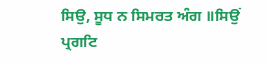ਸਿਉ, ਸੂਧ ਨ ਸਿਮਰਤ ਅੰਗ ॥ਸਿਉਂ
ਪ੍ਰਗਟਿ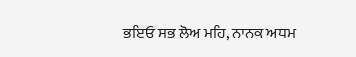ਭਇਓ ਸਭ ਲੋਅ ਮਹਿ, ਨਾਨਕ ਅਧਮ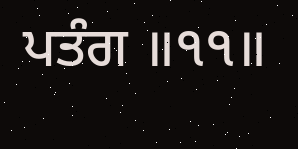ਪਤੰਗ ॥੧੧॥